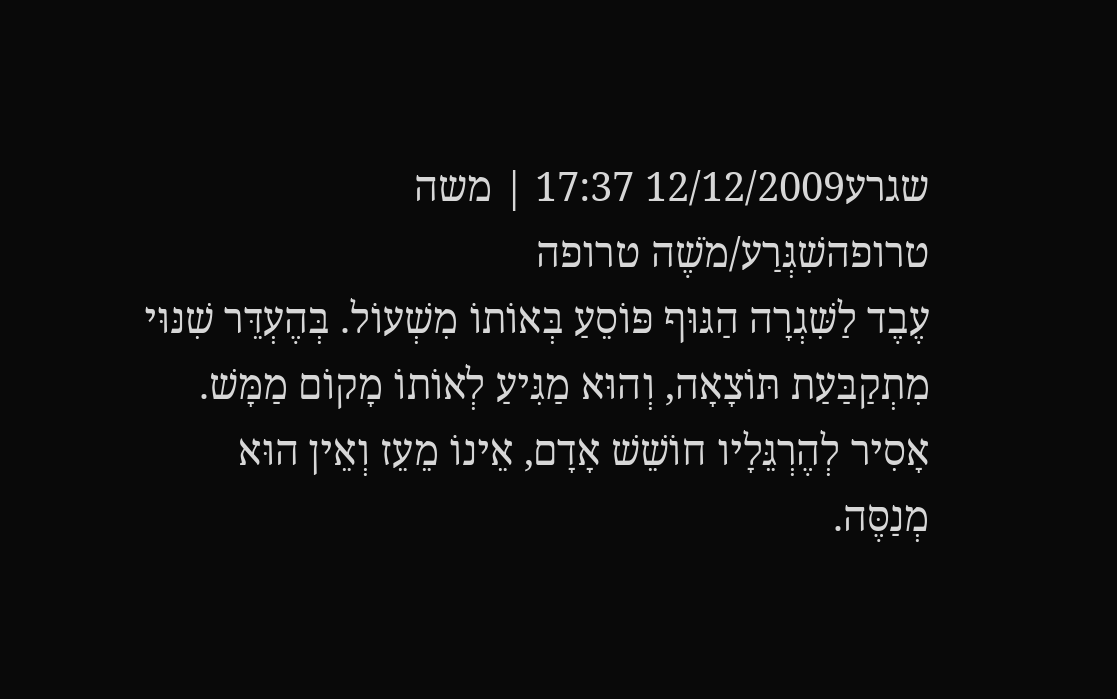שגרע12/12/2009 17:37 | משה טרופהשִׁגְּרַע/מֹשֶׁה טרופה
עֶבֶד לַשִּׁגְרָה הַגּוּף פּוֹסֵעַ בְּאוֹתוֹ מִשְׁעוֹל. בְּהֶעְדֵּר שִׁנּוּי מִתְקַבַּעַת תּוֹצָאָה, וְהוּא מַגִּיעַ לְאוֹתוֹ מָקוֹם מַמָּשׁ.
אָסִיר לְהֶרְגֵּלָיו חוֹשֵׁשׁ אָדָם, אֵינוֹ מֵעֵז וְאֵין הוּא מְנַסֶּה.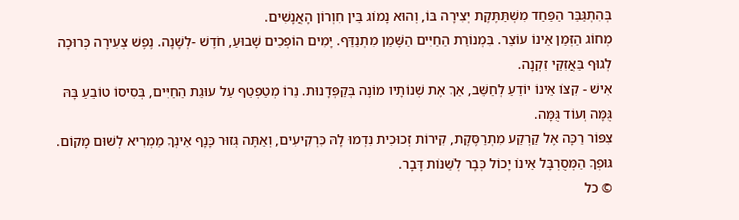בְּהִתְגַּבֵּר הַפַּחַד מִשְׁתַּתֶּקֶת יְצִירָה בּוֹ, וְהוּא נָמוֹג בֵּין חִוְרוֹן הָאֲנָשִׁים.
מְחוֹג הַזְּמַן אֵינוֹ עוֹצֵר. בִּמְנוֹרַת הַחַיִּים הַשֶּׁמֵן מִתְנַדֵּף. יָמִים הוֹפְכִים שָׁבוּעַ, חֹדֶשׁ -לְשָׁנָה. נֶפֶשׁ צְעִירָה כְּרוּכָה לְגוּף בַּאֲזִקֵּי זִקְנָה.
אִישׁ - קִצּוֹ אֵינוֹ יוֹדֵעַ לְחַשֵּׁב, אַךְ אֶת שְׁנוֹתָיו מוֹנֶה בְּקַפְּדָנוּת. נֵרוֹ מְטַפְטֵף עַל עוּגַת הַחַיִּים, בְּסִיסוֹ טוֹבֵעַ בָּהּ גֻּמָּה וְעוֹד גֻּמָּה.
צִפּוֹר רַכָּה אֶל קַרְקַע מִתְרַסֶּקֶת, קִירוֹת זְכוּכִית נִדְמוּ לָהּ כִּרְקִיעִים, וְאַתָּה גְּזוּר כָּנָף אֵינְךָ מַמְרִיא לְשׁוּם מָקוֹם. גּוּפְךָ הַמְּסֻרְבָּל אֵינוֹ יָכוֹל כְּבָר לְשַׁנּוֹת דָּבָר.
© כל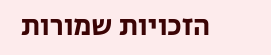הזכויות שמורות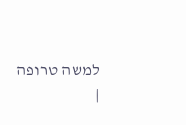למשה טרופה
|